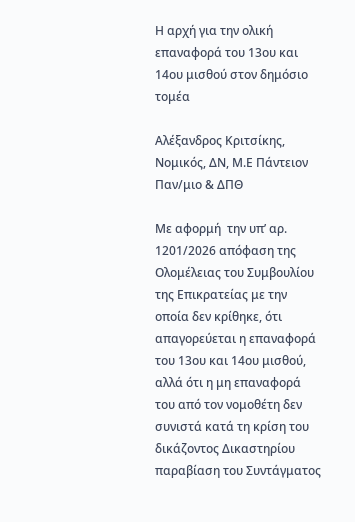Η αρχή για την ολική επαναφορά του 13ου και 14ου μισθού στον δημόσιο τομέα

Αλέξανδρος Κριτσίκης, Νομικός, ΔΝ, Μ.Ε Πάντειον Παν/μιο & ΔΠΘ

Με αφορμή  την υπ’ αρ. 1201/2026 απόφαση της Ολομέλειας του Συμβουλίου της Επικρατείας με την οποία δεν κρίθηκε, ότι απαγορεύεται η επαναφορά του 13ου και 14ου μισθού, αλλά ότι η μη επαναφορά του από τον νομοθέτη δεν συνιστά κατά τη κρίση του δικάζοντος Δικαστηρίου παραβίαση του Συντάγματος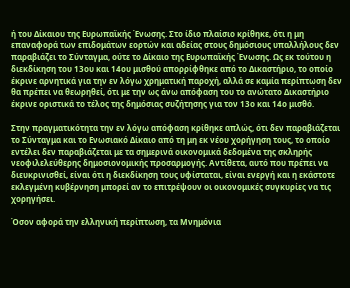ή του Δίκαιου της Ευρωπαϊκής Ένωσης. Στο ίδιο πλαίσιο κρίθηκε, ότι η μη επαναφορά των επιδομάτων εορτών και αδείας στους δημόσιους υπαλλήλους δεν παραβιάζει το Σύνταγμα, ούτε το Δίκαιο της Ευρωπαϊκής Ένωσης. Ως εκ τούτου η διεκδίκηση του 13ου και 14ου μισθού απορρίφθηκε από το Δικαστήριο, το οποίο έκρινε αρνητικά για την εν λόγω χρηματική παροχή, αλλά σε καμία περίπτωση δεν θα πρέπει να θεωρηθεί, ότι με την ως άνω απόφαση του το ανώτατο Δικαστήριο έκρινε οριστικά το τέλος της δημόσιας συζήτησης για τον 13ο και 14ο μισθό.

Στην πραγματικότητα την εν λόγω απόφαση κρίθηκε απλώς, ότι δεν παραβιάζεται το Σύνταγμα και το Ενωσιακό Δίκαιο από τη μη εκ νέου χορήγηση τους, το οποίο εντέλει δεν παραβιάζεται με τα σημερινά οικονομικά δεδομένα της σκληρής νεοφιλελεύθερης δημοσιονομικής προσαρμογής. Αντίθετα, αυτό που πρέπει να διευκρινισθεί, είναι ότι η διεκδίκηση τους υφίσταται, είναι ενεργή και η εκάστοτε εκλεγμένη κυβέρνηση μπορεί αν το επιτρέψουν οι οικονομικές συγκυρίες να τις χορηγήσει.

Όσον αφορά την ελληνική περίπτωση, τα Μνημόνια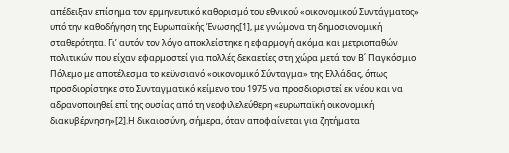απέδειξαν επίσημα τον ερμηνευτικό καθορισμό του εθνικού «οικονομικού Συντάγματος» υπό την καθοδήγηση της Ευρωπαϊκής Ένωσης[1], με γνώμονα τη δημοσιονομική σταθερότητα. Γι’ αυτόν τον λόγο αποκλείστηκε η εφαρμογή ακόμα και μετριοπαθών πολιτικών που είχαν εφαρμοστεί για πολλές δεκαετίες στη χώρα μετά τον Β΄ Παγκόσμιο Πόλεμο με αποτέλεσμα το κεϋνσιανό «οικονομικό Σύνταγμα» της Ελλάδας, όπως προσδιορίστηκε στο Συνταγματικό κείμενο του 1975 να προσδιοριστεί εκ νέου και να αδρανοποιηθεί επί της ουσίας από τη νεοφιλελεύθερη «ευρωπαϊκή οικονομική διακυβέρνηση»[2].Η δικαιοσύνη, σήμερα, όταν αποφαίνεται για ζητήματα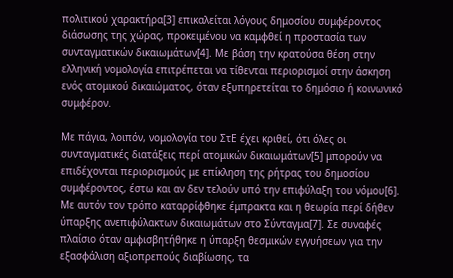πολιτικού χαρακτήρα[3] επικαλείται λόγους δημοσίου συμφέροντος διάσωσης της χώρας, προκειμένου να καμφθεί η προστασία των συνταγματικών δικαιωμάτων[4]. Με βάση την κρατούσα θέση στην ελληνική νομολογία επιτρέπεται να τίθενται περιορισμοί στην άσκηση ενός ατομικού δικαιώματος, όταν εξυπηρετείται το δημόσιο ή κοινωνικό συμφέρον.

Με πάγια, λοιπόν, νομολογία του ΣτΕ έχει κριθεί, ότι όλες οι συνταγματικές διατάξεις περί ατομικών δικαιωμάτων[5] μπορούν να επιδέχονται περιορισμούς με επίκληση της ρήτρας του δημοσίου συμφέροντος, έστω και αν δεν τελούν υπό την επιφύλαξη του νόμου[6]. Με αυτόν τον τρόπο καταρρίφθηκε έμπρακτα και η θεωρία περί δήθεν ύπαρξης ανεπιφύλακτων δικαιωμάτων στο Σύνταγμα[7]. Σε συναφές πλαίσιο όταν αμφισβητήθηκε η ύπαρξη θεσμικών εγγυήσεων για την εξασφάλιση αξιοπρεπούς διαβίωσης, τα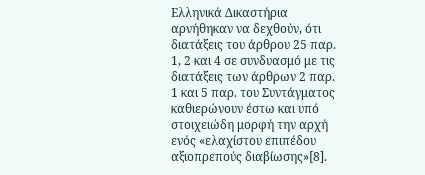Ελληνικά Δικαστήρια αρνήθηκαν να δεχθούν, ότι διατάξεις του άρθρου 25 παρ. 1, 2 και 4 σε συνδυασμό με τις διατάξεις των άρθρων 2 παρ. 1 και 5 παρ. του Συντάγματος καθιερώνουν έστω και υπό στοιχειώδη μορφή την αρχή ενός «ελαχίστου επιπέδου αξιοπρεπούς διαβίωσης»[8].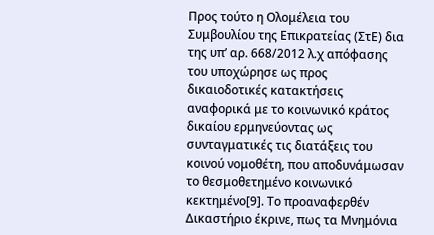Προς τούτο η Ολομέλεια του Συμβουλίου της Επικρατείας (ΣτΕ) δια της υπ’ αρ. 668/2012 λ.χ απόφασης του υποχώρησε ως προς δικαιοδοτικές κατακτήσεις αναφορικά με το κοινωνικό κράτος δικαίου ερμηνεύοντας ως συνταγματικές τις διατάξεις του κοινού νομοθέτη, που αποδυνάμωσαν το θεσμοθετημένο κοινωνικό κεκτημένο[9]. Το προαναφερθέν Δικαστήριο έκρινε, πως τα Μνημόνια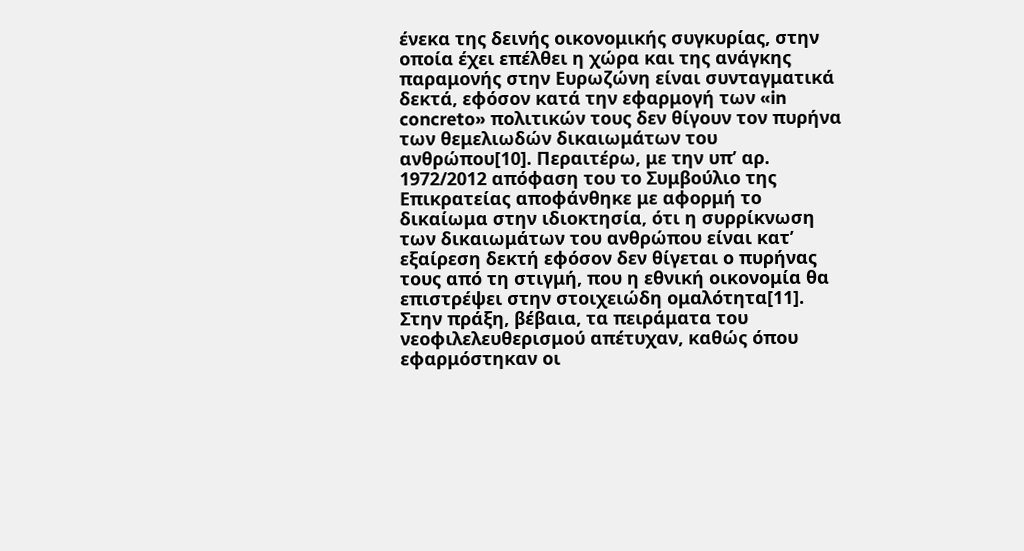ένεκα της δεινής οικονομικής συγκυρίας, στην οποία έχει επέλθει η χώρα και της ανάγκης παραμονής στην Ευρωζώνη είναι συνταγματικά δεκτά, εφόσον κατά την εφαρμογή των «in concreto» πολιτικών τους δεν θίγουν τον πυρήνα των θεμελιωδών δικαιωμάτων του ανθρώπου[10]. Περαιτέρω, με την υπ’ αρ. 1972/2012 απόφαση του το Συμβούλιο της Επικρατείας αποφάνθηκε με αφορμή το  δικαίωμα στην ιδιοκτησία, ότι η συρρίκνωση των δικαιωμάτων του ανθρώπου είναι κατ’ εξαίρεση δεκτή εφόσον δεν θίγεται ο πυρήνας τους από τη στιγμή, που η εθνική οικονομία θα επιστρέψει στην στοιχειώδη ομαλότητα[11].  Στην πράξη, βέβαια, τα πειράματα του νεοφιλελευθερισμού απέτυχαν, καθώς όπου εφαρμόστηκαν οι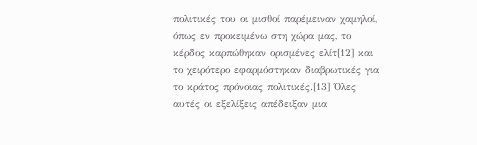πολιτικές του οι μισθοί παρέμειναν χαμηλοί, όπως εν προκειμένω στη χώρα μας, το κέρδος καρπώθηκαν ορισμένες ελίτ[12] και το χειρότερο εφαρμόστηκαν διαβρωτικές για το κράτος πρόνοιας πολιτικές.[13] Όλες αυτές οι εξελίξεις απέδειξαν μια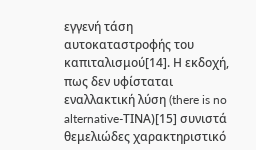εγγενή τάση αυτοκαταστροφής του καπιταλισμού[14]. Η εκδοχή, πως δεν υφίσταται εναλλακτική λύση (there is no alternative-ΤΙΝΑ)[15] συνιστά θεμελιώδες χαρακτηριστικό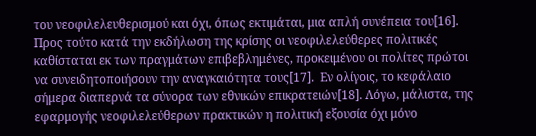του νεοφιλελευθερισμού και όχι, όπως εκτιμάται, μια απλή συνέπεια του[16]. Προς τούτο κατά την εκδήλωση της κρίσης οι νεοφιλελεύθερες πολιτικές καθίσταται εκ των πραγμάτων επιβεβλημένες, προκειμένου οι πολίτες πρώτοι να συνειδητοποιήσουν την αναγκαιότητα τους[17].  Εν ολίγοις, το κεφάλαιο σήμερα διαπερνά τα σύνορα των εθνικών επικρατειών[18]. Λόγω, μάλιστα, της εφαρμογής νεοφιλελεύθερων πρακτικών η πολιτική εξουσία όχι μόνο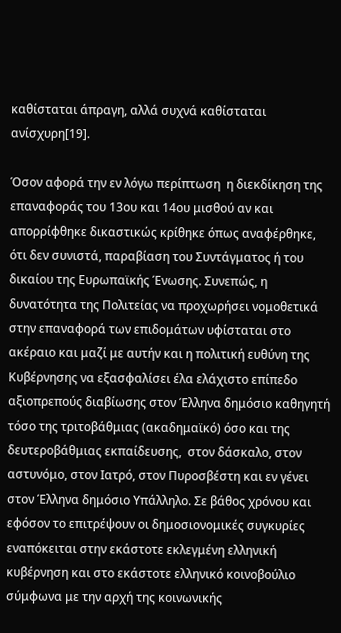καθίσταται άπραγη, αλλά συχνά καθίσταται ανίσχυρη[19].

Όσον αφορά την εν λόγω περίπτωση  η διεκδίκηση της επαναφοράς του 13ου και 14ου μισθού αν και απορρίφθηκε δικαστικώς κρίθηκε όπως αναφέρθηκε, ότι δεν συνιστά, παραβίαση του Συντάγματος ή του δικαίου της Ευρωπαϊκής Ένωσης. Συνεπώς, η δυνατότητα της Πολιτείας να προχωρήσει νομοθετικά στην επαναφορά των επιδομάτων υφίσταται στο ακέραιο και μαζί με αυτήν και η πολιτική ευθύνη της Κυβέρνησης να εξασφαλίσει έλα ελάχιστο επίπεδο αξιοπρεπούς διαβίωσης στον Έλληνα δημόσιο καθηγητή τόσο της τριτοβάθμιας (ακαδημαϊκό) όσο και της δευτεροβάθμιας εκπαίδευσης,  στον δάσκαλο, στον αστυνόμο, στον Ιατρό, στον Πυροσβέστη και εν γένει στον Έλληνα δημόσιο Υπάλληλο. Σε βάθος χρόνου και εφόσον το επιτρέψουν οι δημοσιονομικές συγκυρίες εναπόκειται στην εκάστοτε εκλεγμένη ελληνική κυβέρνηση και στο εκάστοτε ελληνικό κοινοβούλιο σύμφωνα με την αρχή της κοινωνικής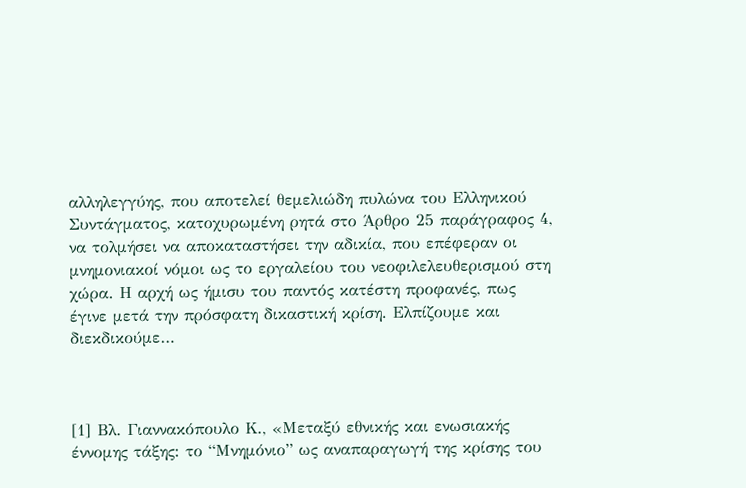αλληλεγγύης, που αποτελεί θεμελιώδη πυλώνα του Ελληνικού Συντάγματος, κατοχυρωμένη ρητά στο Άρθρο 25 παράγραφος 4, να τολμήσει να αποκαταστήσει την αδικία, που επέφεραν οι μνημονιακοί νόμοι ως το εργαλείου του νεοφιλελευθερισμού στη χώρα. Η αρχή ως ήμισυ του παντός κατέστη προφανές, πως έγινε μετά την πρόσφατη δικαστική κρίση. Ελπίζουμε και διεκδικούμε…



[1] Βλ. Γιαννακόπουλο Κ., «Μεταξύ εθνικής και ενωσιακής έννομης τάξης: το “Μνημόνιο” ως αναπαραγωγή της κρίσης του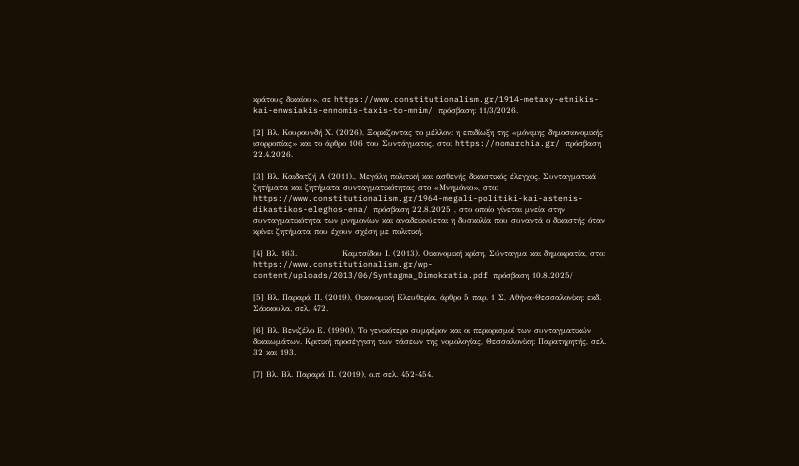κράτους δικαίου», σε https://www.constitutionalism.gr/1914-metaxy-etnikis-kai-enwsiakis-ennomis-taxis-to-mnim/ πρόσβαση: 11/3/2026.

[2] Βλ. Κουρουνδή Χ. (2026), Ξορκίζοντας το μέλλον: η επιδίωξη της «μόνιμης δημοσιονομικής ισορροπίας» και το άρθρο 106 του Συντάγματος, στο: https://nomarchia.gr/ πρόσβαση 22.4.2026.

[3] Βλ. Καιδατζή Α (2011)., Μεγάλη πολιτική και ασθενής δικαστικός έλεγχος. Συνταγματικά ζητήματα και ζητήματα συνταγματικότητας στο «Μνημόνιο», στο: https://www.constitutionalism.gr/1964-megali-politiki-kai-astenis-dikastikos-eleghos-ena/ πρόσβαση 22.8.2025 , στο οποίο γίνεται μνεία στην συνταγματικότητα των μνημονίων και αναδεικνύεται η δυσκολία που συναντά ο δικαστής όταν κρίνει ζητήματα που έχουν σχέση με πολιτική.

[4] Βλ. 163.               Καμτσίδου Ι. (2013). Οικονομική κρίση, Σύνταγμα και δημοκρατία, στο: https://www.constitutionalism.gr/wp-content/uploads/2013/06/Syntagma_Dimokratia.pdf πρόσβαση 10.8.2025/

[5] Βλ. Παραρά Π. (2019), Οικονομική Ελευθερία, άρθρο 5 παρ. 1 Σ, Αθήνα-Θεσσαλονίκη: εκδ. Σάκκουλα. σελ. 472.

[6] Βλ. Βενιζέλο Ε. (1990), Το γενικότερο συμφέρον και οι περιορισμοί των συνταγματικών δικαιωμάτων. Κριτική προσέγγιση των τάσεων της νομολογίας, Θεσσαλονίκη: Παρατηρητής, σελ. 32 και 193.

[7] Βλ. Βλ. Παραρά Π. (2019), ο.π σελ. 452-454.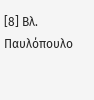[8] Βλ. Παυλόπουλο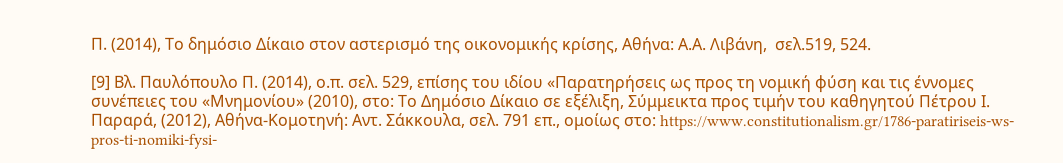Π. (2014), Το δημόσιο Δίκαιο στον αστερισμό της οικονομικής κρίσης, Αθήνα: Α.Α. Λιβάνη,  σελ.519, 524.

[9] Βλ. Παυλόπουλο Π. (2014), ο.π. σελ. 529, επίσης του ιδίου «Παρατηρήσεις ως προς τη νομική φύση και τις έννομες συνέπειες του «Μνημονίου» (2010), στο: Το Δημόσιο Δίκαιο σε εξέλιξη, Σύμμεικτα προς τιμήν του καθηγητού Πέτρου Ι. Παραρά, (2012), Αθήνα-Κομοτηνή: Αντ. Σάκκουλα, σελ. 791 επ., ομοίως στο: https://www.constitutionalism.gr/1786-paratiriseis-ws-pros-ti-nomiki-fysi-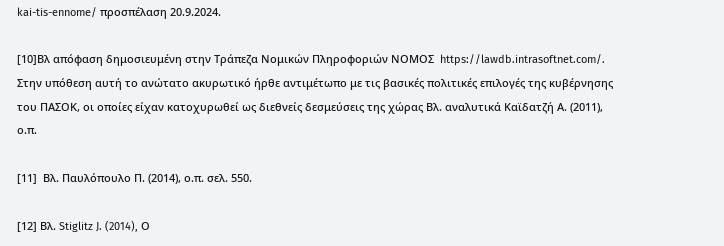kai-tis-ennome/ προσπέλαση 20.9.2024.

[10]Βλ απόφαση δημοσιευμένη στην Τράπεζα Νομικών Πληροφοριών ΝΟΜΟΣ  https://lawdb.intrasoftnet.com/. Στην υπόθεση αυτή το ανώτατο ακυρωτικό ήρθε αντιμέτωπο με τις βασικές πολιτικές επιλογές της κυβέρνησης του ΠΑΣΟΚ, οι οποίες είχαν κατοχυρωθεί ως διεθνείς δεσμεύσεις της χώρας Βλ. αναλυτικά Καϊδατζή Α. (2011), ο.π.

[11]  Βλ. Παυλόπουλο Π. (2014), ο.π. σελ. 550.

[12] Βλ. Stiglitz J. (2014), Ο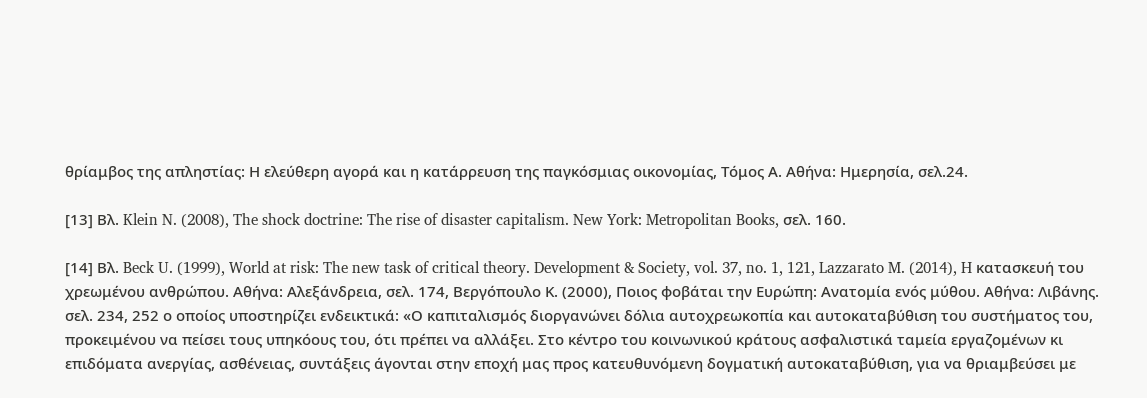θρίαμβος της απληστίας: Η ελεύθερη αγορά και η κατάρρευση της παγκόσμιας οικονομίας, Τόμος Α. Αθήνα: Ημερησία, σελ.24.

[13] Βλ. Klein N. (2008), The shock doctrine: The rise of disaster capitalism. New York: Metropolitan Books, σελ. 160.

[14] Βλ. Beck U. (1999), World at risk: The new task of critical theory. Development & Society, vol. 37, no. 1, 121, Lazzarato M. (2014), H κατασκευή του χρεωμένου ανθρώπου. Αθήνα: Αλεξάνδρεια, σελ. 174, Βεργόπουλο Κ. (2000), Ποιος φοβάται την Ευρώπη: Ανατομία ενός μύθου. Αθήνα: Λιβάνης.  σελ. 234, 252 ο οποίος υποστηρίζει ενδεικτικά: «Ο καπιταλισμός διοργανώνει δόλια αυτοχρεωκοπία και αυτοκαταβύθιση του συστήματος του, προκειμένου να πείσει τους υπηκόους του, ότι πρέπει να αλλάξει. Στο κέντρο του κοινωνικού κράτους ασφαλιστικά ταμεία εργαζομένων κι επιδόματα ανεργίας, ασθένειας, συντάξεις άγονται στην εποχή μας προς κατευθυνόμενη δογματική αυτοκαταβύθιση, για να θριαμβεύσει με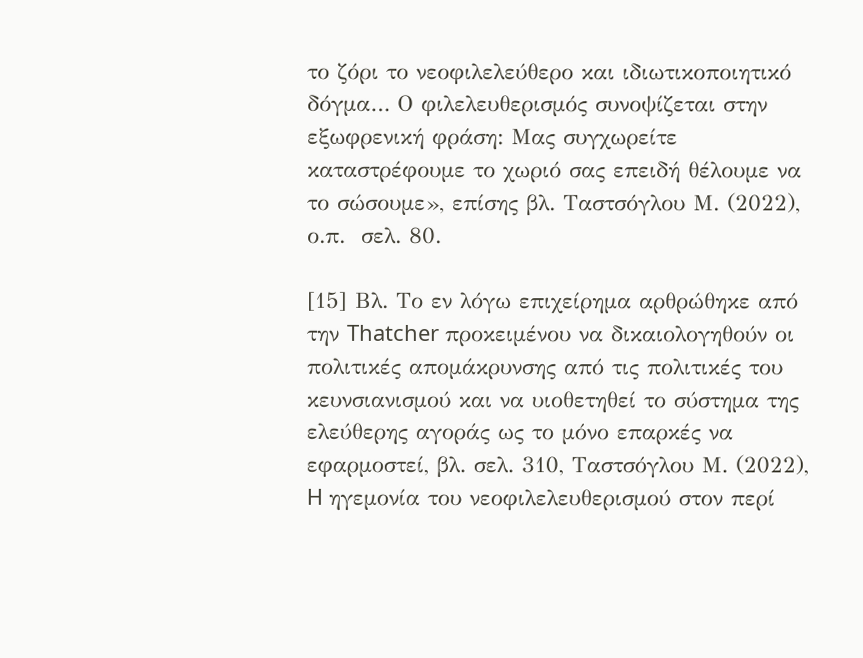το ζόρι το νεοφιλελεύθερο και ιδιωτικοποιητικό δόγμα… Ο φιλελευθερισμός συνοψίζεται στην εξωφρενική φράση: Μας συγχωρείτε καταστρέφουμε το χωριό σας επειδή θέλουμε να το σώσουμε», επίσης βλ. Ταστσόγλου Μ. (2022), ο.π.  σελ. 80.

[15] Βλ. Το εν λόγω επιχείρημα αρθρώθηκε από την Thatcher προκειμένου να δικαιολογηθούν οι πολιτικές απομάκρυνσης από τις πολιτικές του κευνσιανισμού και να υιοθετηθεί το σύστημα της ελεύθερης αγοράς ως το μόνο επαρκές να εφαρμοστεί, βλ. σελ. 310, Ταστσόγλου Μ. (2022), H ηγεμονία του νεοφιλελευθερισμού στον περί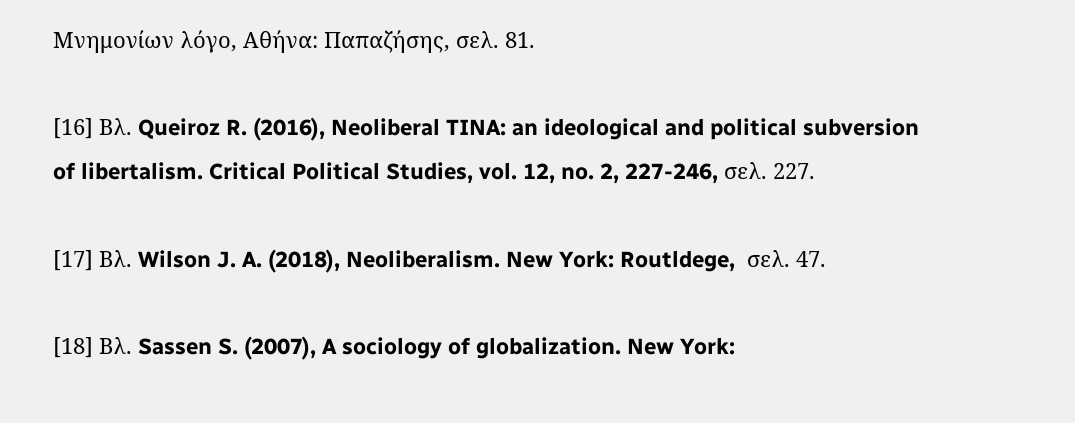Μνημονίων λόγο, Αθήνα: Παπαζήσης, σελ. 81.

[16] Βλ. Queiroz R. (2016), Neoliberal TINA: an ideological and political subversion of libertalism. Critical Political Studies, vol. 12, no. 2, 227-246, σελ. 227.

[17] Βλ. Wilson J. A. (2018), Neoliberalism. New York: Routldege,  σελ. 47.

[18] Βλ. Sassen S. (2007), A sociology of globalization. New York: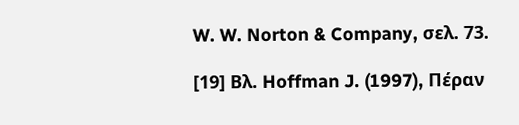W. W. Norton & Company, σελ. 73.

[19] Βλ. Hoffman J. (1997), Πέραν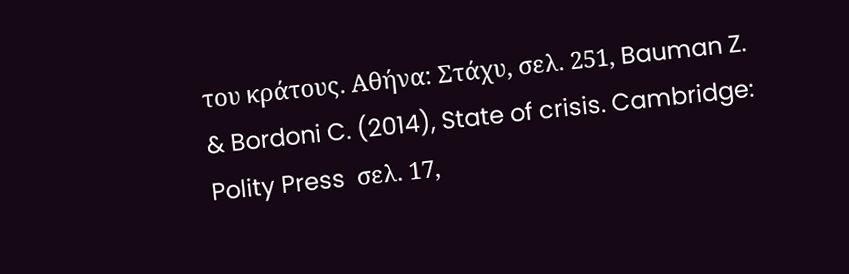του κράτους. Αθήνα: Στάχυ, σελ. 251, Bauman Z. & Bordoni C. (2014), State of crisis. Cambridge: Polity Press  σελ. 17,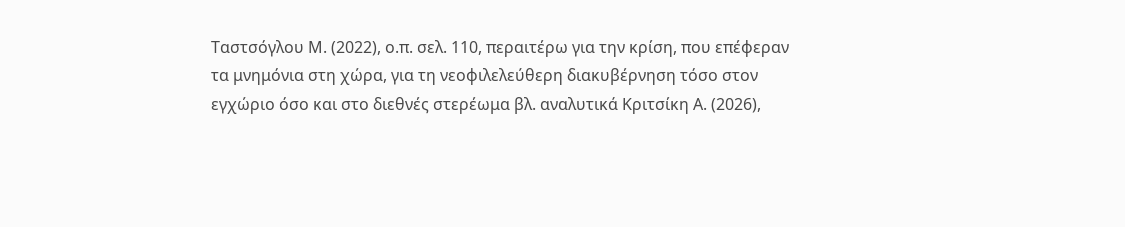Ταστσόγλου Μ. (2022), ο.π. σελ. 110, περαιτέρω για την κρίση, που επέφεραν τα μνημόνια στη χώρα, για τη νεοφιλελεύθερη διακυβέρνηση τόσο στον εγχώριο όσο και στο διεθνές στερέωμα βλ. αναλυτικά Κριτσίκη Α. (2026),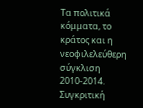Τα πολιτικά κόμματα, το κράτος και η νεοφιλελεύθερη σύγκλιση 2010-2014. Συγκριτική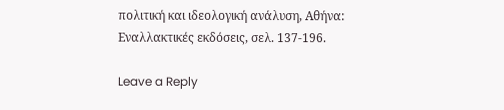πολιτική και ιδεολογική ανάλυση, Αθήνα: Εναλλακτικές εκδόσεις, σελ. 137-196.

Leave a Reply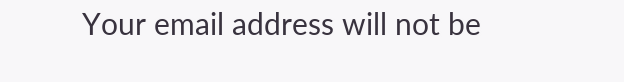Your email address will not be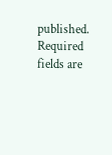published. Required fields are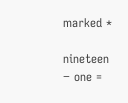marked *

nineteen − one =